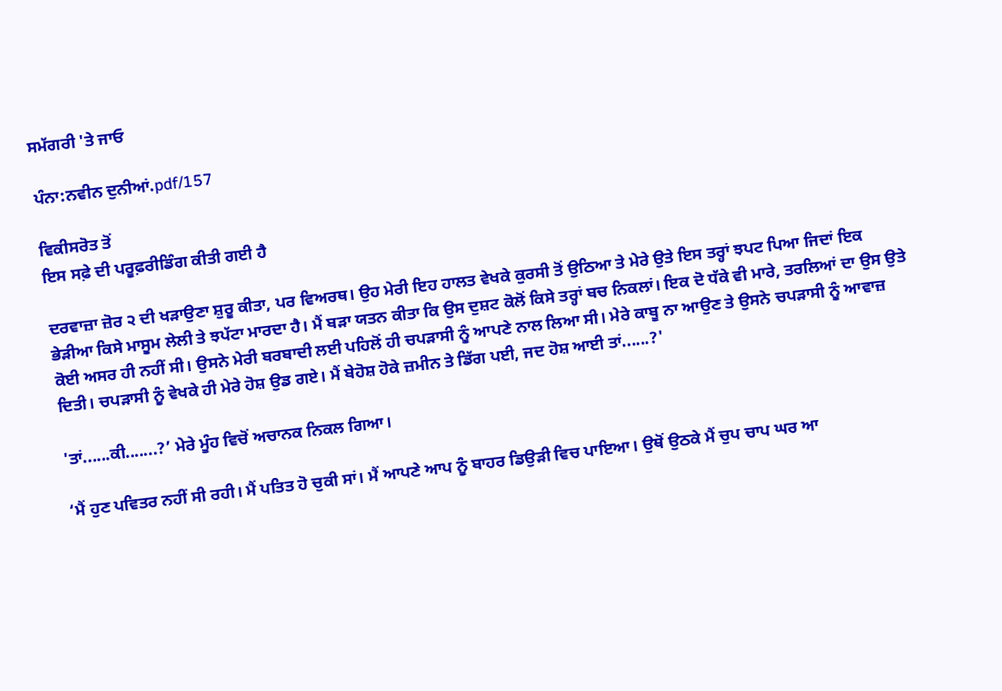ਸਮੱਗਰੀ 'ਤੇ ਜਾਓ

ਪੰਨਾ:ਨਵੀਨ ਦੁਨੀਆਂ.pdf/157

ਵਿਕੀਸਰੋਤ ਤੋਂ
ਇਸ ਸਫ਼ੇ ਦੀ ਪਰੂਫ਼ਰੀਡਿੰਗ ਕੀਤੀ ਗਈ ਹੈ

ਦਰਵਾਜ਼ਾ ਜ਼ੋਰ ੨ ਦੀ ਖੜਾਉਣਾ ਸ਼ੁਰੂ ਕੀਤਾ, ਪਰ ਵਿਅਰਥ। ਉਹ ਮੇਰੀ ਇਹ ਹਾਲਤ ਵੇਖਕੇ ਕੁਰਸੀ ਤੋਂ ਉਠਿਆ ਤੇ ਮੇਰੇ ਉਤੇ ਇਸ ਤਰ੍ਹਾਂ ਝਪਟ ਪਿਆ ਜਿਦਾਂ ਇਕ ਭੇੜੀਆ ਕਿਸੇ ਮਾਸੂਮ ਲੇਲੀ ਤੇ ਝਪੱਟਾ ਮਾਰਦਾ ਹੈ। ਮੈਂ ਬੜਾ ਯਤਨ ਕੀਤਾ ਕਿ ਉਸ ਦੁਸ਼ਟ ਕੋਲੋਂ ਕਿਸੇ ਤਰ੍ਹਾਂ ਬਚ ਨਿਕਲਾਂ। ਇਕ ਦੋ ਧੱਕੇ ਵੀ ਮਾਰੇ, ਤਰਲਿਆਂ ਦਾ ਉਸ ਉਤੇ ਕੋਈ ਅਸਰ ਹੀ ਨਹੀਂ ਸੀ। ਉਸਨੇ ਮੇਰੀ ਬਰਬਾਦੀ ਲਈ ਪਹਿਲੋਂ ਹੀ ਚਪੜਾਸੀ ਨੂੰ ਆਪਣੇ ਨਾਲ ਲਿਆ ਸੀ। ਮੇਰੇ ਕਾਬੂ ਨਾ ਆਉਣ ਤੇ ਉਸਨੇ ਚਪੜਾਸੀ ਨੂੰ ਆਵਾਜ਼ ਦਿਤੀ। ਚਪੜਾਸੀ ਨੂੰ ਵੇਖਕੇ ਹੀ ਮੇਰੇ ਹੋਸ਼ ਉਡ ਗਏ। ਮੈਂ ਬੇਹੋਸ਼ ਹੋਕੇ ਜ਼ਮੀਨ ਤੇ ਡਿੱਗ ਪਈ, ਜਦ ਹੋਸ਼ ਆਈ ਤਾਂ......?'

'ਤਾਂ......ਕੀ.......?’ ਮੇਰੇ ਮੂੰਹ ਵਿਚੋਂ ਅਚਾਨਕ ਨਿਕਲ ਗਿਆ।

‘ਮੈਂ ਹੁਣ ਪਵਿਤਰ ਨਹੀਂ ਸੀ ਰਹੀ। ਮੈਂ ਪਤਿਤ ਹੋ ਚੁਕੀ ਸਾਂ। ਮੈਂ ਆਪਣੇ ਆਪ ਨੂੰ ਬਾਹਰ ਡਿਉੜੀ ਵਿਚ ਪਾਇਆ। ਉਥੋਂ ਉਠਕੇ ਮੈਂ ਚੁਪ ਚਾਪ ਘਰ ਆ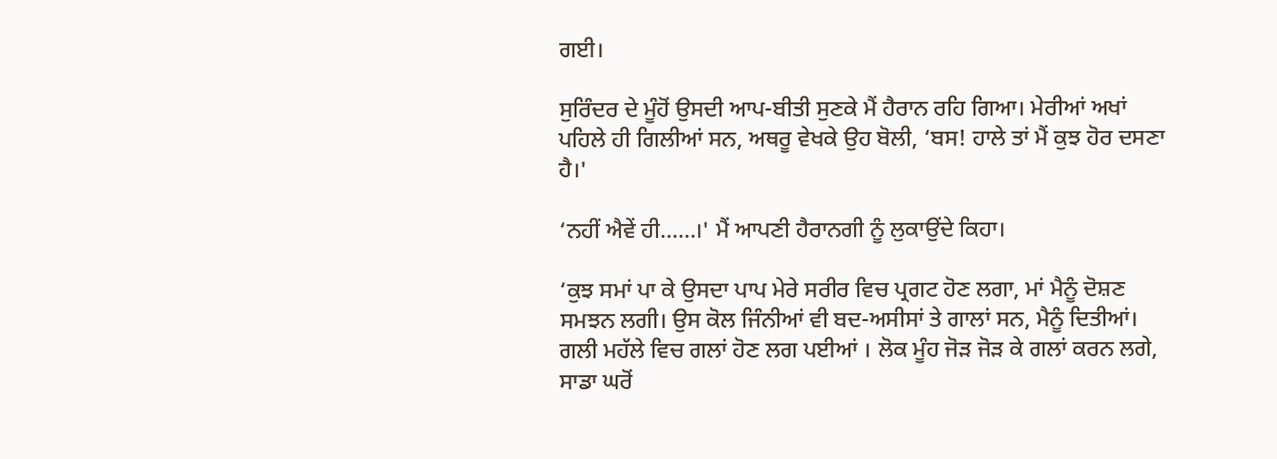ਗਈ।

ਸੁਰਿੰਦਰ ਦੇ ਮੂੰਹੋਂ ਉਸਦੀ ਆਪ-ਬੀਤੀ ਸੁਣਕੇ ਮੈਂ ਹੈਰਾਨ ਰਹਿ ਗਿਆ। ਮੇਰੀਆਂ ਅਖਾਂ ਪਹਿਲੇ ਹੀ ਗਿਲੀਆਂ ਸਨ, ਅਥਰੂ ਵੇਖਕੇ ਉਹ ਬੋਲੀ, ‘ਬਸ! ਹਾਲੇ ਤਾਂ ਮੈਂ ਕੁਝ ਹੋਰ ਦਸਣਾ ਹੈ।'

‘ਨਹੀਂ ਐਵੇਂ ਹੀ......।' ਮੈਂ ਆਪਣੀ ਹੈਰਾਨਗੀ ਨੂੰ ਲੁਕਾਉਂਦੇ ਕਿਹਾ।

‘ਕੁਝ ਸਮਾਂ ਪਾ ਕੇ ਉਸਦਾ ਪਾਪ ਮੇਰੇ ਸਰੀਰ ਵਿਚ ਪ੍ਰਗਟ ਹੋਣ ਲਗਾ, ਮਾਂ ਮੈਨੂੰ ਦੋਸ਼ਣ ਸਮਝਨ ਲਗੀ। ਉਸ ਕੋਲ ਜਿੰਨੀਆਂ ਵੀ ਬਦ-ਅਸੀਸਾਂ ਤੇ ਗਾਲਾਂ ਸਨ, ਮੈਨੂੰ ਦਿਤੀਆਂ। ਗਲੀ ਮਹੱਲੇ ਵਿਚ ਗਲਾਂ ਹੋਣ ਲਗ ਪਈਆਂ । ਲੋਕ ਮੂੰਹ ਜੋੜ ਜੋੜ ਕੇ ਗਲਾਂ ਕਰਨ ਲਗੇ, ਸਾਡਾ ਘਰੋਂ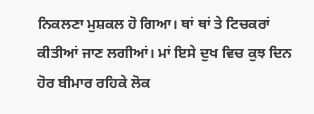ਨਿਕਲਣਾ ਮੁਸ਼ਕਲ ਹੋ ਗਿਆ। ਥਾਂ ਥਾਂ ਤੇ ਟਿਚਕਰਾਂ ਕੀਤੀਆਂ ਜਾਣ ਲਗੀਆਂ। ਮਾਂ ਇਸੇ ਦੁਖ ਵਿਚ ਕੁਝ ਦਿਨ ਹੋਰ ਬੀਮਾਰ ਰਹਿਕੇ ਲੋਕ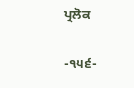ਪ੍ਰਲੋਕ

-੧੫੬-